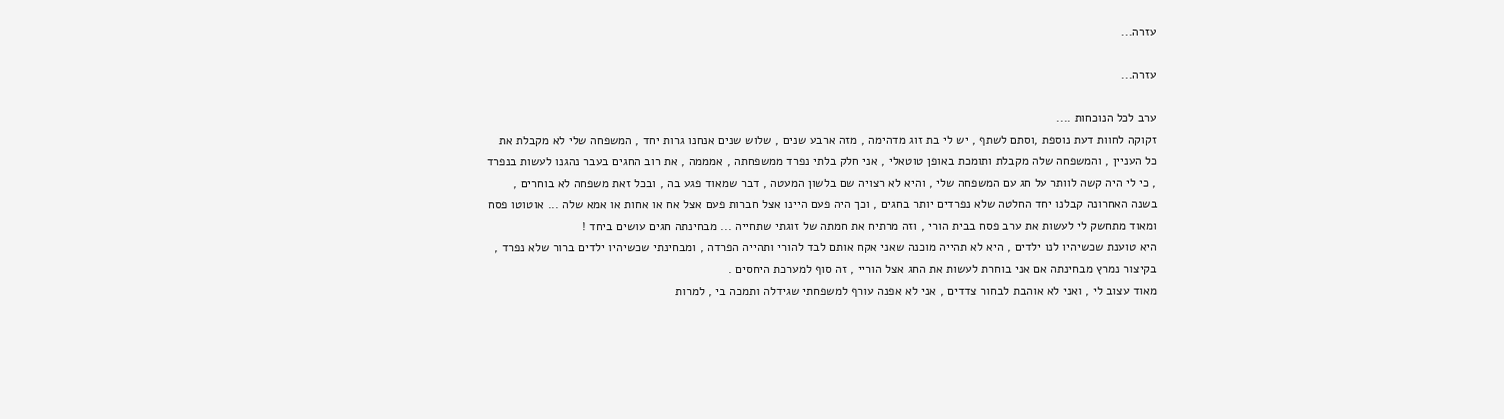עזרה...

עזרה...

ערב לכל הנוכחות ....
זקוקה לחוות דעת נוספת ,וסתם לשתף , יש לי בת זוג מדהימה , מזה ארבע שנים , שלוש שנים אנחנו גרות יחד , המשפחה שלי לא מקבלת את כל העניין , והמשפחה שלה מקבלת ותומכת באופן טוטאלי , אני חלק בלתי נפרד ממשפחתה , אמממה , את רוב החגים בעבר נהגנו לעשות בנפרד , כי לי היה קשה לוותר על חג עם המשפחה שלי , והיא לא רצויה שם בלשון המעטה , דבר שמאוד פגע בה , ובכל זאת משפחה לא בוחרים , בשנה האחרונה קבלנו יחד החלטה שלא נפרדים יותר בחגים , וכך היה פעם היינו אצל חברות פעם אצל אח או אחות או אמא שלה ... אוטוטו פסח ומאוד מתחשק לי לעשות את ערב פסח בבית הורי , וזה מרתיח את חמתה של זוגתי שתחייה ... מבחינתה חגים עושים ביחד !
היא טוענת שכשיהיו לנו ילדים , היא לא תהייה מוכנה שאני אקח אותם לבד להורי ותהייה הפרדה , ומבחינתי שכשיהיו ילדים ברור שלא נפרד , בקיצור נמרץ מבחינתה אם אני בוחרת לעשות את החג אצל הוריי , זה סוף למערכת היחסים .
מאוד עצוב לי , ואני לא אוהבת לבחור צדדים , אני לא אפנה עורף למשפחתי שגידלה ותמכה בי , למרות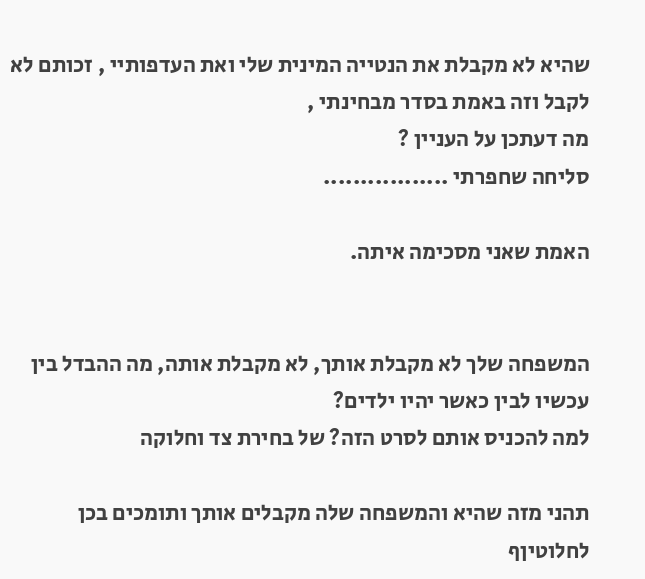שהיא לא מקבלת את הנטייה המינית שלי ואת העדפותיי , זכותם לא לקבל וזה באמת בסדר מבחינתי ,
מה דעתכן על העניין ?
סליחה שחפרתי .................

האמת שאני מסכימה איתה.


המשפחה שלך לא מקבלת אותך, לא מקבלת אותה, מה ההבדל בין עכשיו לבין כאשר יהיו ילדים?
למה להכניס אותם לסרט הזה? של בחירת צד וחלוקה

תהני מזה שהיא והמשפחה שלה מקבלים אותך ותומכים בכן לחלוטיןף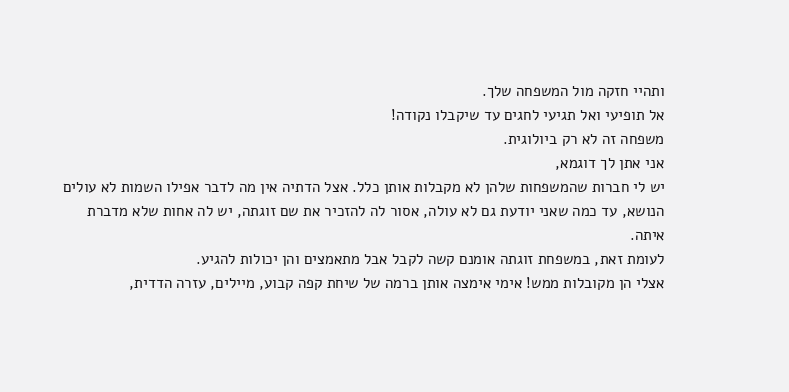ותהיי חזקה מול המשפחה שלך.
אל תופיעי ואל תגיעי לחגים עד שיקבלו נקודה!
משפחה זה לא רק ביולוגית.
אני אתן לך דוגמא,
יש לי חברות שהמשפחות שלהן לא מקבלות אותן כלל. אצל הדתיה אין מה לדבר אפילו השמות לא עולים הנושא, עד כמה שאני יודעת גם לא עולה, אסור לה להזכיר את שם זוגתה, יש לה אחות שלא מדברת איתה.
לעומת זאת, במשפחת זוגתה אומנם קשה לקבל אבל מתאמצים והן יכולות להגיע.
אצלי הן מקובלות ממש! אימי אימצה אותן ברמה של שיחת קפה קבוע, מיילים, עזרה הדדית,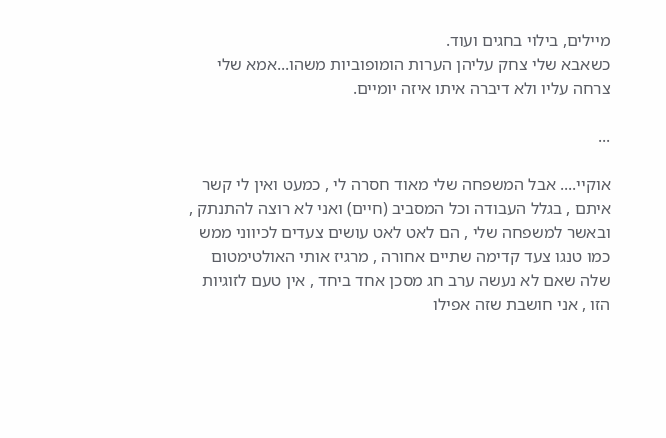מיילים, בילוי בחגים ועוד.
כשאבא שלי צחק עליהן הערות הומופוביות משהו...אמא שלי צרחה עליו ולא דיברה איתו איזה יומיים.

...

אוקיי.... אבל המשפחה שלי מאוד חסרה לי , כמעט ואין לי קשר איתם , בגלל העבודה וכל המסביב (חיים) ואני לא רוצה להתנתק , ובאשר למשפחה שלי , הם לאט לאט עושים צעדים לכיווני ממש כמו טנגו צעד קדימה שתיים אחורה , מרגיז אותי האולטימטום שלה שאם לא נעשה ערב חג מסכן אחד ביחד , אין טעם לזוגיות הזו , אני חושבת שזה אפילו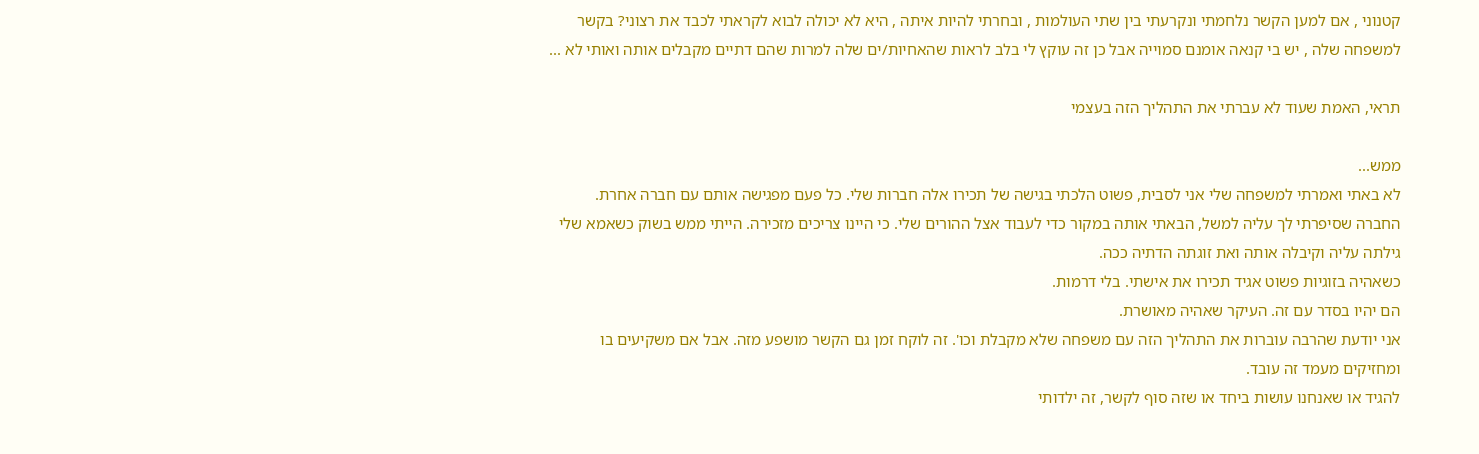קטנוני , אם למען הקשר נלחמתי ונקרעתי בין שתי העולמות , ובחרתי להיות איתה , היא לא יכולה לבוא לקראתי לכבד את רצוני? בקשר למשפחה שלה , יש בי קנאה אומנם סמוייה אבל כן זה עוקץ לי בלב לראות שהאחיות/ים שלה למרות שהם דתיים מקבלים אותה ואותי לא ...

תראי, האמת שעוד לא עברתי את התהליך הזה בעצמי

ממש...
לא באתי ואמרתי למשפחה שלי אני לסבית, פשוט הלכתי בגישה של תכירו אלה חברות שלי. כל פעם מפגישה אותם עם חברה אחרת.
החברה שסיפרתי לך עליה למשל, הבאתי אותה במקור כדי לעבוד אצל ההורים שלי. כי היינו צריכים מזכירה. הייתי ממש בשוק כשאמא שלי גילתה עליה וקיבלה אותה ואת זוגתה הדתיה ככה.
כשאהיה בזוגיות פשוט אגיד תכירו את אישתי. בלי דרמות.
הם יהיו בסדר עם זה. העיקר שאהיה מאושרת.
אני יודעת שהרבה עוברות את התהליך הזה עם משפחה שלא מקבלת וכו'. זה לוקח זמן גם הקשר מושפע מזה. אבל אם משקיעים בו ומחזיקים מעמד זה עובד.
להגיד או שאנחנו עושות ביחד או שזה סוף לקשר, זה ילדותי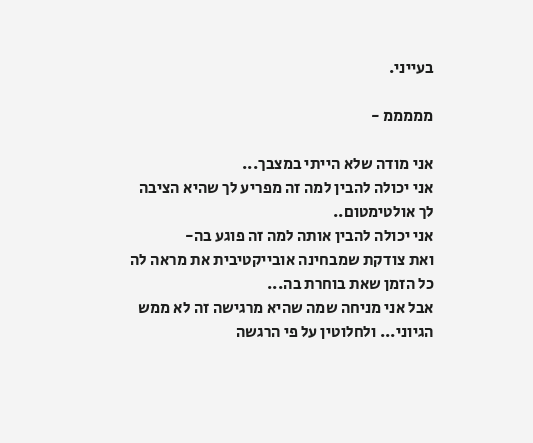בעייני.

מממממ -

אני מודה שלא הייתי במצבך...
אני יכולה להבין למה זה מפריע לך שהיא הציבה לך אולטימטום..
אני יכולה להבין אותה למה זה פוגע בה-
ואת צודקת שמבחינה אובייקטיבית את מראה לה כל הזמן שאת בוחרת בה...
אבל אני מניחה שמה שהיא מרגישה זה לא ממש הגיוני... ולחלוטין על פי הרגשה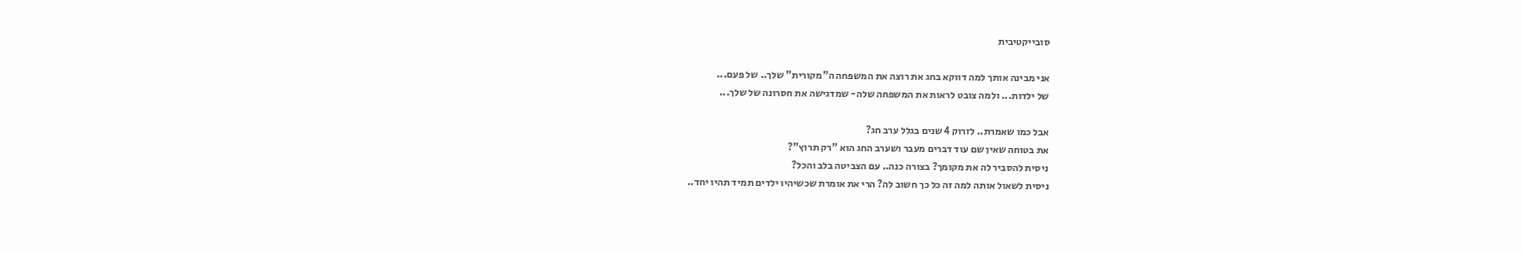סובייקטיבית

אני מבינה אותך למה דווקא בחג את רוצה את המשפחה ה"מקורית" שלך.. של פעם...
של ילדות... ולמה צובט לראות את המשפחה שלה- שמדגישה את חסרונה של שלך...

אבל כמו שאמרת.. לזרוק 4 שנים בגלל ערב חג?
את בטוחה שאין שם עוד דברים מעבר ושערב החג הוא "רק תרוץ"?
ניסית להסביר לה את מקומך? בצורה כנה.. עם הצביטה בלב והכל?
ניסית לשאול אותה למה זה כל כך חשוב לה? הרי את אומרת שכשיהיו ילדים תמיד תהיו יחד..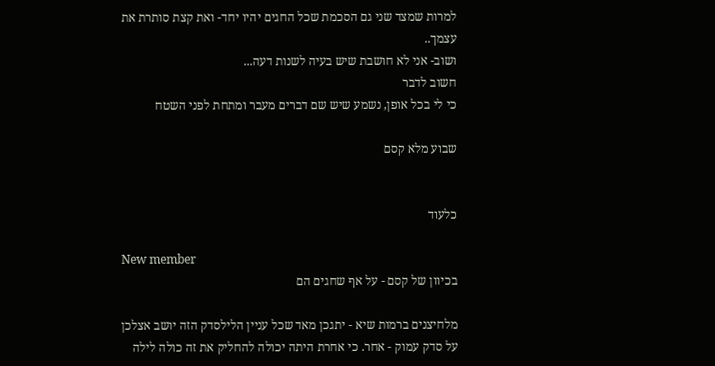למרות שמצד שני גם הסכמת שכל החגים יהיו יחד- ואת קצת סותרת את עצמך..
ושוב- אני לא חושבת שיש בעיה לשנות דעה...
חשוב לדבר
כי לי בכל אופן, נשמע שיש שם דברים מעבר ומתחת לפני השטח

שבוע מלא קסם


כלעוד

New member
בכיוון של קסם - על אף שחגים הם

מלחיצנים ברמות שיא - יתגכן מאד שכל עניין הלילסדק הזה יושב אצלכן על סדק עמוק - אחר. כי אחרת היתה יכולה להחליק את זה כולה לילה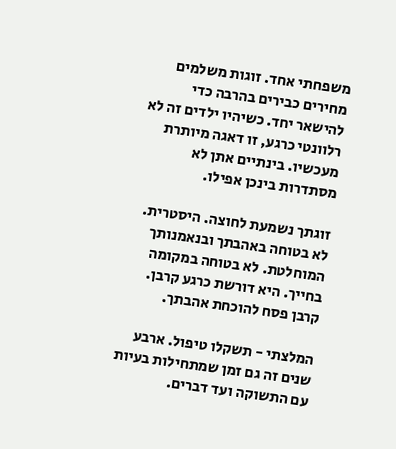משפחתי אחד. זוגות משלמים מחירים כבירים בהרבה כדי להישאר יחד. כשיהיו ילדים זה לא רלוונטי כרגע, זו דאגה מיותרת מעכשיו. בינתיים אתן לא מסתדרות בינכן אפילו.

זוגתך נשמעת לחוצה. היסטרית. לא בטוחה באהבתך ובנאמנותך המוחלטת. לא בטוחה במקומה בחייך. היא דורשת כרגע קרבן. קרבן פסח להוכחת אהבתך.

המלצתי - תשקלו טיפול. ארבע שנים זה גם זמן שמתחילות בעיות עם התשוקה ועד דברים.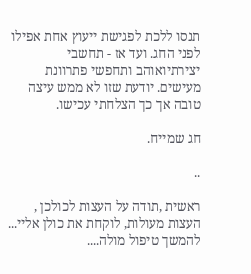תנסו ללכת לפגישת ייעוץ אחת אפילו לפני החג. ועד אז - תחשבי יצירתיואוהב ותחפשי פתרוונת מעישים. יודעת שזו לא ממש עיצה טובה אך כך הצלחתי עכישו.

חג שמייח.

..

ראשית ,תודה על העצות לכולכן , העצות מעולות, לוקחת את כולן אליי... להמשך טיפול מולה....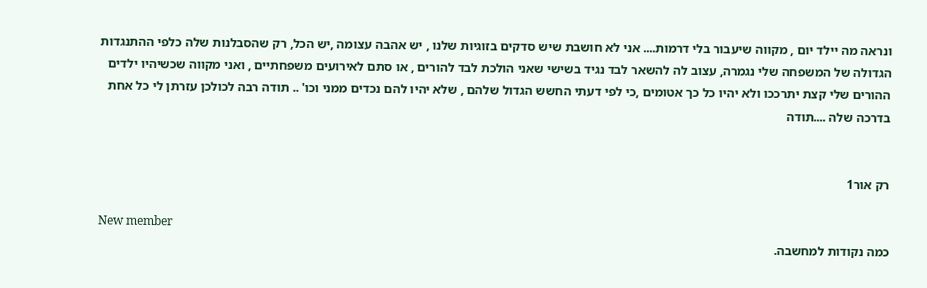ונראה מה יילד יום , מקווה שיעבור בלי דרמות.... אני לא חושבת שיש סדקים בזוגיות שלנו , יש אהבה עצומה ,יש הכל, רק שהסבלנות שלה כלפי ההתנגדות הגדולה של המשפחה שלי נגמרה, עצוב לה להשאר לבד נגיד בשישי שאני הולכת לבד להורים , או סתם לאירועים משפחתיים , ואני מקווה שכשיהיו ילדים ההורים שלי קצת יתרככו ולא יהיו כל כך אטומים ,כי לפי דעתי החשש הגדול שלהם , שלא יהיו להם נכדים ממני וכו' .. תודה רבה לכולכן עזרתן לי כל אחת בדרכה שלה ....תודה


רק אור1

New member
כמה נקודות למחשבה.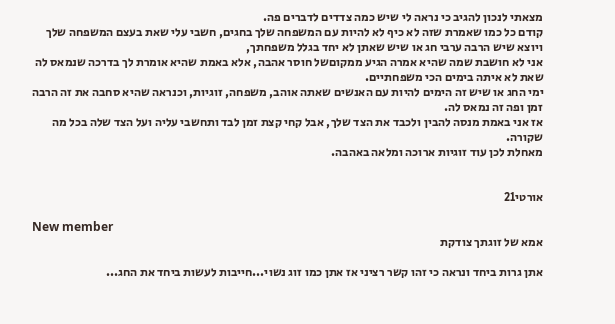מצאתי לנכון להגיב כי נראה לי שיש כמה צדדים לדברים פה.
קודם כל כמו שאמרת שזה לא כיף לא להיות עם המשפחה שלך בחגים, חשבי עלי שאת בעצם המשפחה שלך ויוצא שיש הרבה ערבי חג או שיש שאתן לא יחד בגלל משפחתך,
אני לא חושבת שמה שהיא אמרה הגיע ממקוםשל חוסר אהבה, אלא באמת שהיא אומרת לך בדרכה שנמאס לה שאת לא איתה בימים הכי משפחתיים.
ימי החג או שיש זה הימים להיות עם האנשים שאתה אוהב, משפחה, זוגיות, וכנראה שהיא סחבה את זה הרבה זמן ופה זה נמאס לה.
אז אני באמת מנסה להבין ולכבד את הצד שלך, אבל קחי קצת זמן לבד ותחשבי עליה ועל הצד שלה בכל מה שקורה.
מאחלת לכן עוד זוגיות ארוכה ומלאה באהבה.


אורטי21

New member
אמא של זוגתך צודקת

אתן גרות ביחד ונראה כי זהו קשר רציני אז אתן כמו זוג נשוי...חייבות לעשות ביחד את החג...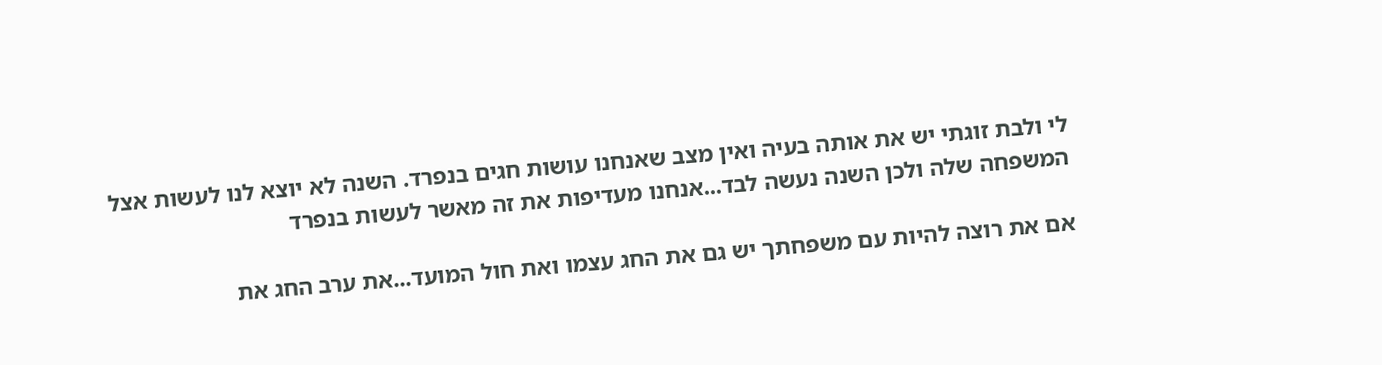לי ולבת זוגתי יש את אותה בעיה ואין מצב שאנחנו עושות חגים בנפרד. השנה לא יוצא לנו לעשות אצל המשפחה שלה ולכן השנה נעשה לבד...אנחנו מעדיפות את זה מאשר לעשות בנפרד

אם את רוצה להיות עם משפחתך יש גם את החג עצמו ואת חול המועד...את ערב החג את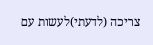צריכה (לדעתי)לעשות עם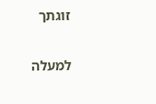זוגתך

למעלה